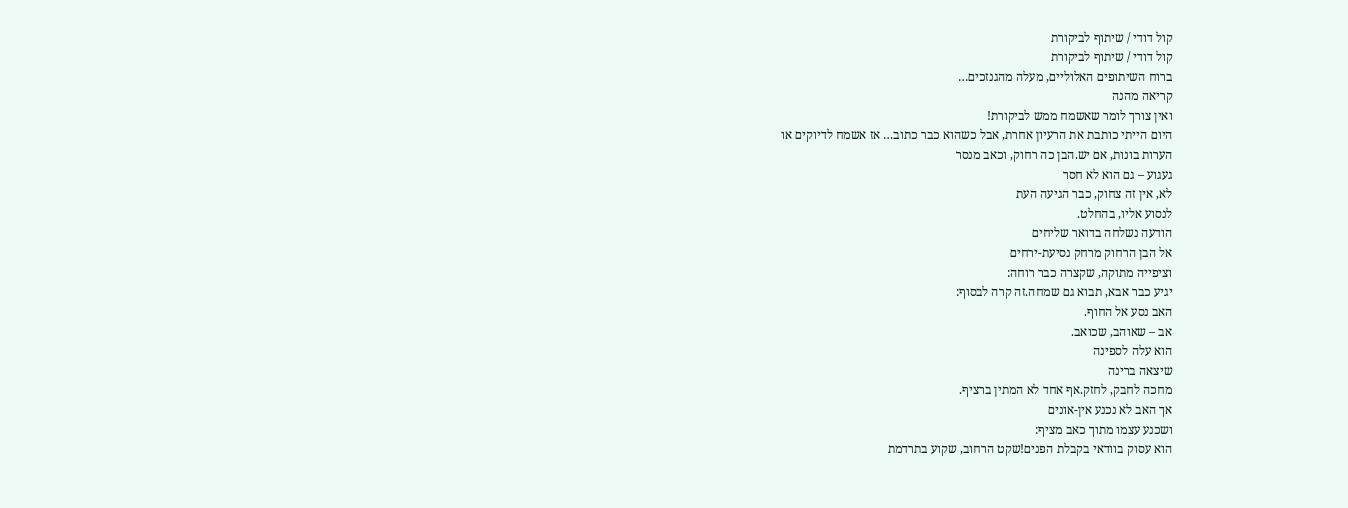קול דודי / שיתוף לביקורת
קול דודי / שיתוף לביקורת
ברוח השיתופים האלוליים, מעלה מהגנזכים…
קריאה מהנה
ואין צורך לומר שאשמח ממש לביקורת!
היום הייתי כותבת את הרעיון אחרת, אבל כשהוא כבר כתוב… אז אשמח לדיוקים או
הערות בונות, אם יש.הבן כה רחוק, וכאב מנסר
געגוע – גם הוא לא חסר
לא, אין זה צחוק, כבר הגיעה העת
לנסוע אליו, בהחלט.
הודעה נשלחה בדואר שליחים
אל הבן הרחוק מרחק נסיעת-ירחים
וציפייה מתוקה, שקצרה כבר רוחה:
יגיע כבר אבא, תבוא גם שמחה.זה קרה לבסוף:
האב נסע אל החוף.
אב – שאוהב, שכואב.
הוא עלה לספינה
שיצאה ברינה
מחכה לחבק, לחזק.אף אחד לא המתין ברציף.
אך האב לא נכנע אין-אונים
ושכנע עצמו מתוך כאב מציף:
הוא עסוק בוודאי בקבלת הפנים!שקט הרחוב, שקוע בתרדמת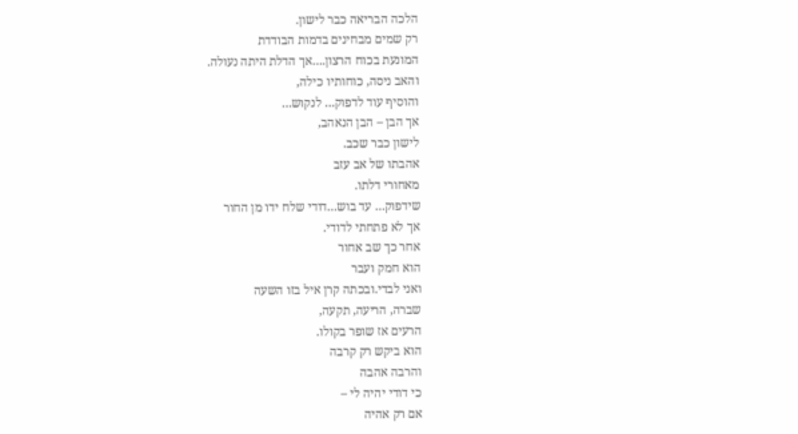הלכה הבריאה כבר לישון.
רק שמים מבחינים בדמות הבודדת
המונעת בכוח הרצון.…אך הדלת היתה נעולה.
והאב ניסה, כוחותיו כילה,
והוסיף עוד לדפוק… לנקוש…
אך הבן – הבן הנאהב,
לישון כבר שכב.
אהבתו של אב עזב
מאחורי דלתו.
שידפוק… עד בוש…דודי שלח ידו מן החור
אך לא פתחתי לדודי.
אחר כך שב אחור
הוא חמק ועבר
ואני לבדי.ובכתה קרן איל בזו השעה
שברה, הריעה, תקעה,
הרעים אז שופר בקולו.
הוא ביקש רק קרבה
והרבה אהבה
כי דודי יהיה לי –
אם רק אהיה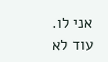אני לו.
עוד לא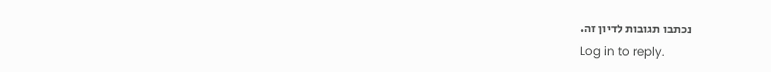נכתבו תגובות לדיון זה.
Log in to reply.